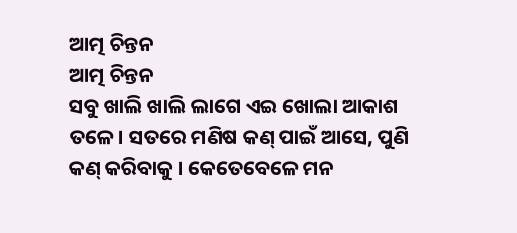ଆତ୍ମ ଚିନ୍ତନ
ଆତ୍ମ ଚିନ୍ତନ
ସବୁ ଖାଲି ଖାଲି ଲାଗେ ଏଇ ଖୋଲା ଆକାଶ ତଳେ। ସତରେ ମଣିଷ କଣ୍ ପାଇଁ ଆସେ, ପୁଣି କଣ୍ କରିବାକୁ । କେତେବେଳେ ମନ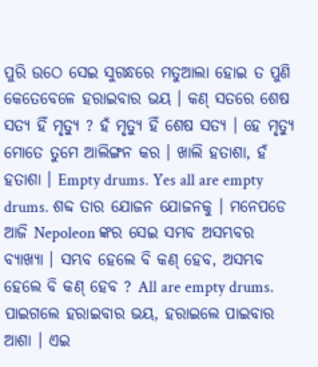ପୁରି ଉଠେ ସେଇ ସୁଗନ୍ଧରେ ମତୁଆଲା ହୋଇ ତ ପୁଣି କେତେବେଳେ ହରାଇବାର ଭୟ । କଣ୍ ସତରେ ଶେଷ ସତ୍ୟ ହିଁ ମୃତ୍ୟୁ ? ହଁ ମୃତ୍ୟୁ ହିଁ ଶେଷ ସତ୍ୟ । ହେ ମୃତ୍ୟୁ ମୋତେ ତୁମେ ଆଲିଙ୍ଗନ କର । ଖାଲି ହତାଶା, ହଁ ହତାଶା । Empty drums. Yes all are empty drums. ଶବ୍ଦ ତାର ଯୋଜନ ଯୋଜନକୁ । ମନେପଡେ ଆଜି Nepoleon ଙ୍କର ସେଇ ସମ୍ଭବ ଅସମ୍ଭବର ବ୍ୟାଖ୍ୟା । ସମ୍ଭବ ହେଲେ ବି କଣ୍ ହେବ, ଅସମ୍ଭବ ହେଲେ ବି କଣ୍ ହେବ ? All are empty drums. ପାଇଗଲେ ହରାଇବାର ଭୟ, ହରାଇଲେ ପାଇବାର ଆଶା । ଏଇ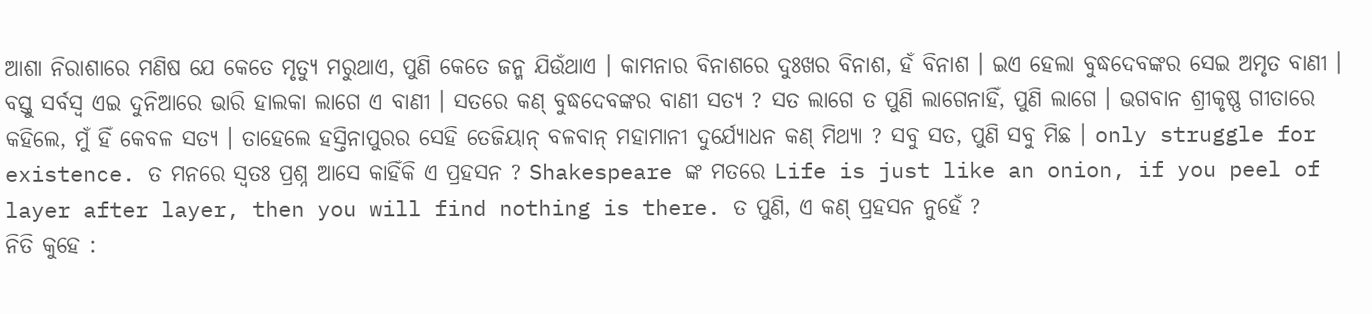ଆଶା ନିରାଶାରେ ମଣିଷ ଯେ କେତେ ମୃତ୍ୟୁ ମରୁଥାଏ, ପୁଣି କେତେ ଜନ୍ମ ଯିଉଁଥାଏ । କାମନାର ବିନାଶରେ ଦୁଃଖର ବିନାଶ, ହଁ ବିନାଶ । ଇଏ ହେଲା ବୁଦ୍ଧଦେବଙ୍କର ସେଇ ଅମୃତ ବାଣୀ । ବସ୍ତୁ ସର୍ବସ୍ବ ଏଇ ଦୁନିଆରେ ଭାରି ହାଲକା ଲାଗେ ଏ ବାଣୀ । ସତରେ କଣ୍ ବୁଦ୍ଧଦେବଙ୍କର ବାଣୀ ସତ୍ୟ ? ସତ ଲାଗେ ତ ପୁଣି ଲାଗେନାହିଁ, ପୁଣି ଲାଗେ । ଭଗବାନ ଶ୍ରୀକୃଷ୍ଣ ଗୀତାରେ କହିଲେ, ମୁଁ ହିଁ କେବଳ ସତ୍ୟ । ତାହେଲେ ହସ୍ତିନାପୁରର ସେହି ତେଜିୟାନ୍ ବଳବାନ୍ ମହାମାନୀ ଦୁର୍ଯ୍ୟୋଧନ କଣ୍ ମିଥ୍ୟା ? ସବୁ ସତ, ପୁଣି ସବୁ ମିଛ । only struggle for existence. ତ ମନରେ ସ୍ବତଃ ପ୍ରଶ୍ନ ଆସେ କାହିଁକି ଏ ପ୍ରହସନ ? Shakespeare ଙ୍କ ମତରେ Life is just like an onion, if you peel of layer after layer, then you will find nothing is there. ତ ପୁଣି, ଏ କଣ୍ ପ୍ରହସନ ନୁହେଁ ?
ନିତି କୁହେ :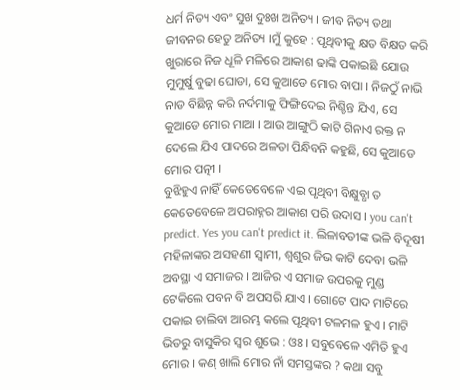ଧର୍ମ ନିତ୍ୟ ଏବଂ ସୁଖ ଦୁଃଖ ଅନିତ୍ୟ । ଜୀବ ନିତ୍ୟ ତଥା ଜୀବନର ହେତୁ ଅନିତ୍ୟ ।ମୁଁ କୁହେ : ପୃଥିବୀକୁ କ୍ଷତ ବିକ୍ଷତ କରି ଖୁରାରେ ନିଜ ଧୂଳି ମଳିରେ ଆକାଶ ଢାଙ୍କି ପକାଇଛି ଯୋଉ ମୁମୁର୍ଷୁ ବୁଢା ଘୋଡା, ସେ କୁଆଡେ ମୋର ବାପା । ନିଜଠୁଁ ନାଭି ନାଡ ବିଛିନ୍ନ କରି ନର୍ଦମାକୁ ଫିଙ୍ଗିଦେଇ ନିଶ୍ଚିନ୍ତ ଯିଏ, ସେ କୁଆଡେ ମୋର ମାଆ । ଆଉ ଆଙ୍ଗୁଠି କାଟି ଗିନାଏ ରକ୍ତ ନ ଦେଲେ ଯିଏ ପାଦରେ ଅଳତା ପିନ୍ଧିବନି କହୁଛି, ସେ କୁଆଡେ ମୋର ପତ୍ନୀ ।
ବୁଝିହୁଏ ନାହିଁ କେତେବେଳେ ଏଇ ପୃଥିବୀ ବିକ୍ଷୁବ୍ଧା ତ କେତେବେଳେ ଅପରାହ୍ନର ଆକାଶ ପରି ଉଦାସ । you can't predict. Yes you can't predict it. ଲିଳାବତୀଙ୍କ ଭଳି ବିଦୂଷୀ ମହିଳାଙ୍କର ଅସହଣୀ ସ୍ବାମୀ, ଶ୍ବଶୁର ଜିଭ କାଟି ଦେବା ଭଳି ଅବସ୍ଥା ଏ ସମାଜର । ଆଜିର ଏ ସମାଜ ଉପରକୁ ମୁଣ୍ଡ ଟେକିଲେ ପବନ ବି ଅପସରି ଯାଏ । ଗୋଟେ ପାଦ ମାଟିରେ ପକାଇ ଚାଲିବା ଆରମ୍ଭ କଲେ ପୃଥିବୀ ଟଳମଳ ହୁଏ । ମାଟି ଭିତରୁ ବାସୁକିର ସ୍ବର ଶୁଭେ : ଓଃ । ସବୁବେଳେ ଏମିତି ହୁଏ ମୋର । କଣ୍ ଖାଲି ମୋର ନାଁ ସମସ୍ତଙ୍କର ? କଥା ସବୁ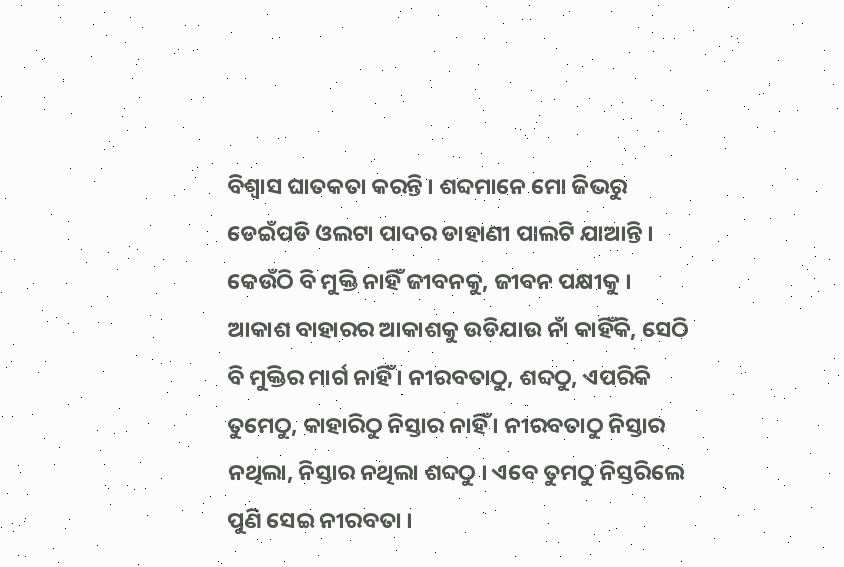ବିଶ୍ୱାସ ଘାତକତା କରନ୍ତି । ଶବ୍ଦମାନେ ମୋ ଜିଭରୁ ଡେଇଁପଡି ଓଲଟା ପାଦର ଡାହାଣୀ ପାଲଟି ଯାଆନ୍ତି । କେଉଁଠି ବି ମୁକ୍ତି ନାହିଁ ଜୀବନକୁ, ଜୀବନ ପକ୍ଷୀକୁ । ଆକାଶ ବାହାରର ଆକାଶକୁ ଉଡିଯାଉ ନାଁ କାହିଁକି, ସେଠି ବି ମୁକ୍ତିର ମାର୍ଗ ନାହିଁ । ନୀରବତାଠୁ, ଶବ୍ଦଠୁ, ଏପରିକି ତୁମେଠୁ, କାହାରିଠୁ ନିସ୍ତାର ନାହିଁ । ନୀରବତାଠୁ ନିସ୍ତାର ନଥିଲା, ନିସ୍ତାର ନଥିଲା ଶବ୍ଦଠୁ । ଏବେ ତୁମଠୁ ନିସ୍ତରିଲେ ପୁଣି ସେଇ ନୀରବତା ।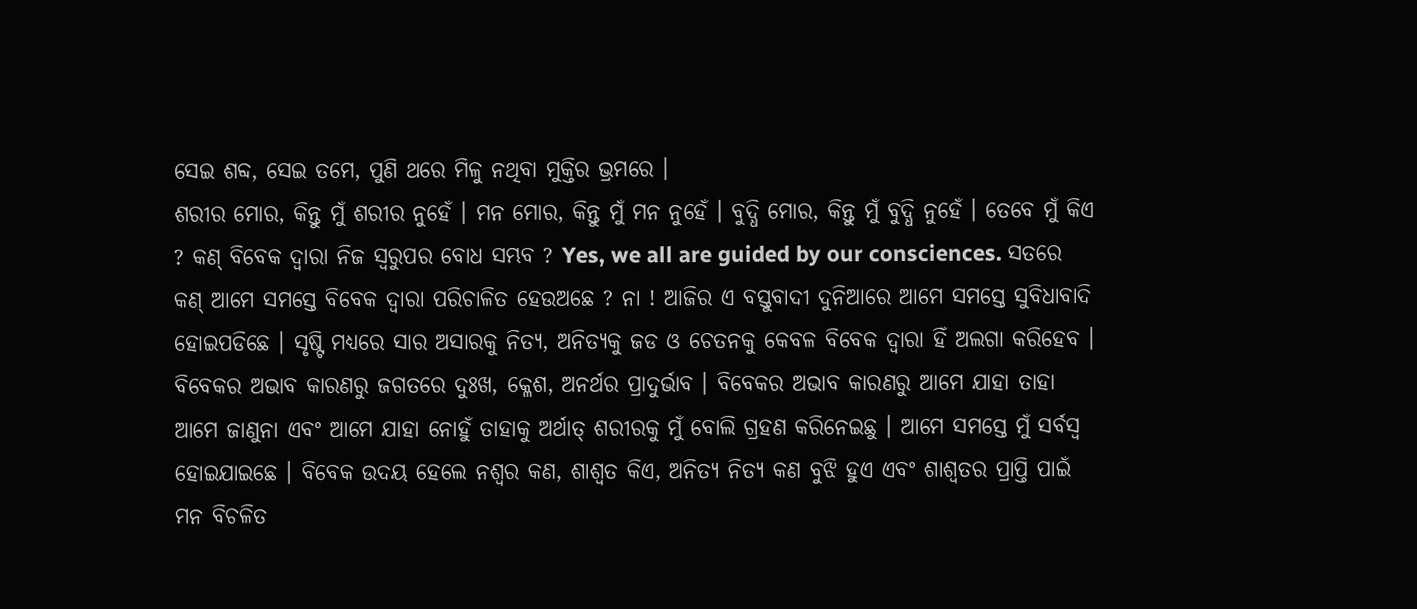ସେଇ ଶବ୍ଦ, ସେଇ ତମେ, ପୁଣି ଥରେ ମିଳୁ ନଥିବା ମୁକ୍ତିର ଭ୍ରମରେ ।
ଶରୀର ମୋର, କିନ୍ତୁ ମୁଁ ଶରୀର ନୁହେଁ । ମନ ମୋର, କିନ୍ତୁ ମୁଁ ମନ ନୁହେଁ । ବୁଦ୍ଧି ମୋର, କିନ୍ତୁ ମୁଁ ବୁଦ୍ଧି ନୁହେଁ । ତେବେ ମୁଁ କିଏ ? କଣ୍ ବିବେକ ଦ୍ବାରା ନିଜ ସ୍ବରୁପର ବୋଧ ସମ୍ଭବ ? Yes, we all are guided by our consciences. ସତରେ କଣ୍ ଆମେ ସମସ୍ତେ ବିବେକ ଦ୍ବାରା ପରିଚାଳିତ ହେଉଅଛେ ? ନା ! ଆଜିର ଏ ବସ୍ତୁବାଦୀ ଦୁନିଆରେ ଆମେ ସମସ୍ତେ ସୁବିଧାବାଦି ହୋଇପଡିଛେ । ସୃଷ୍ଟି ମଧ୍ୟରେ ସାର ଅସାରକୁ ନିତ୍ୟ, ଅନିତ୍ୟକୁ ଜଡ ଓ ଚେତନକୁ କେବଳ ବିବେକ ଦ୍ବାରା ହିଁ ଅଲଗା କରିହେବ । ବିବେକର ଅଭାବ କାରଣରୁ ଜଗତରେ ଦୁଃଖ, କ୍ଳେଶ, ଅନର୍ଥର ପ୍ରାଦୁର୍ଭାବ । ବିବେକର ଅଭାବ କାରଣରୁ ଆମେ ଯାହା ତାହା ଆମେ ଜାଣୁନା ଏବଂ ଆମେ ଯାହା ନୋହୁଁ ତାହାକୁ ଅର୍ଥାତ୍ ଶରୀରକୁ ମୁଁ ବୋଲି ଗ୍ରହଣ କରିନେଇଛୁ । ଆମେ ସମସ୍ତେ ମୁଁ ସର୍ବସ୍ବ ହୋଇଯାଇଛେ । ବିବେକ ଉଦୟ ହେଲେ ନଶ୍ବର କଣ, ଶାଶ୍ଵତ କିଏ, ଅନିତ୍ୟ ନିତ୍ୟ କଣ ବୁଝି ହୁଏ ଏବଂ ଶାଶ୍ଵତର ପ୍ରାପ୍ତି ପାଇଁ ମନ ବିଚଳିତ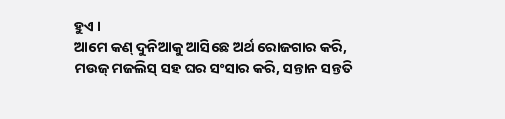ହୁଏ ।
ଆମେ କଣ୍ ଦୁନିଆକୁ ଆସିଛେ ଅର୍ଥ ରୋଜଗାର କରି, ମଉଜ୍ ମଜଲିସ୍ ସହ ଘର ସଂସାର କରି, ସନ୍ତାନ ସନ୍ତତି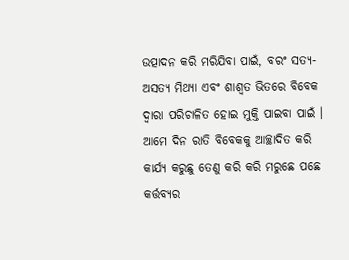ଉତ୍ପାଦନ କରି ମରିଯିବା ପାଇଁ, ବରଂ ସତ୍ୟ-ଅସତ୍ୟ ମିଥ୍ୟା ଏବଂ ଶାଶ୍ଵତ ଭିତରେ ବିବେକ ଦ୍ବାରା ପରିଚାଳିତ ହୋଇ ମୁକ୍ତି ପାଇବା ପାଇଁ । ଆମେ ଦିନ ରାତି ବିବେକକୁ ଆଚ୍ଛାଦିତ କରି କାର୍ଯ୍ୟ କରୁଛୁ ତେଣୁ କରି କରି ମରୁଛେ ପଛେ କର୍ତ୍ତବ୍ୟର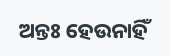ଅନ୍ତଃ ହେଉନାହିଁ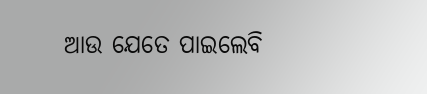ଆଉ ଯେତେ ପାଇଲେବି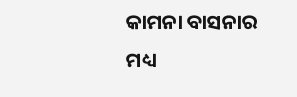କାମନା ବାସନାର ମଧ୍ୟ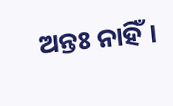ଅନ୍ତଃ ନାହିଁ।